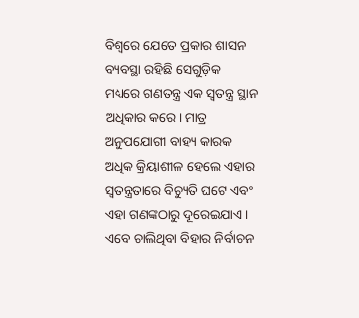ବିଶ୍ୱରେ ଯେତେ ପ୍ରକାର ଶାସନ ବ୍ୟବସ୍ଥା ରହିଛି ସେଗୁଡ଼ିକ ମଧ୍ୟରେ ଗଣତନ୍ତ୍ର ଏକ ସ୍ବତନ୍ତ୍ର ସ୍ଥାନ ଅଧିକାର କରେ। ମାତ୍ର ଅନୁପଯୋଗୀ ବାହ୍ୟ କାରକ ଅଧିକ କ୍ରିୟାଶୀଳ ହେଲେ ଏହାର ସ୍ବତନ୍ତ୍ରତାରେ ବିଚ୍ୟୁତି ଘଟେ ଏବଂ ଏହା ଗଣଙ୍କଠାରୁ ଦୂରେଇଯାଏ। ଏବେ ଚାଲିଥିବା ବିହାର ନିର୍ବାଚନ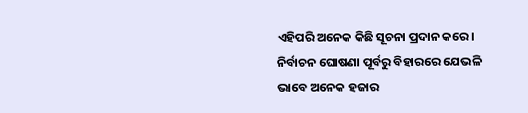ଏହିପରି ଅନେକ କିଛି ସୂଚନା ପ୍ରଦାନ କରେ।
ନିର୍ବାଚନ ଘୋଷଣା ପୂର୍ବରୁ ବିହାରରେ ଯେଭଳି ଭାବେ ଅନେକ ହଜାର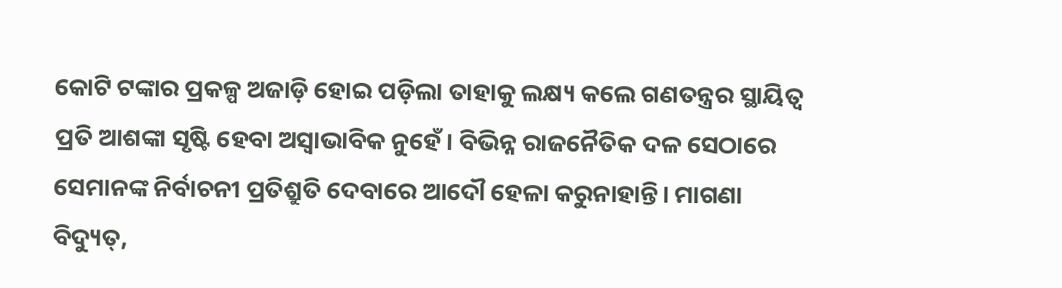କୋଟି ଟଙ୍କାର ପ୍ରକଳ୍ପ ଅଜାଡ଼ି ହୋଇ ପଡ଼ିଲା ତାହାକୁ ଲକ୍ଷ୍ୟ କଲେ ଗଣତନ୍ତ୍ରର ସ୍ଥାୟିତ୍ୱ ପ୍ରତି ଆଶଙ୍କା ସୃଷ୍ଟି ହେବା ଅସ୍ବାଭାବିକ ନୁହେଁ। ବିଭିନ୍ନ ରାଜନୈତିକ ଦଳ ସେଠାରେ ସେମାନଙ୍କ ନିର୍ବାଚନୀ ପ୍ରତିଶ୍ରୁତି ଦେବାରେ ଆଦୌ ହେଳା କରୁନାହାନ୍ତି। ମାଗଣା ବିଦ୍ୟୁତ୍,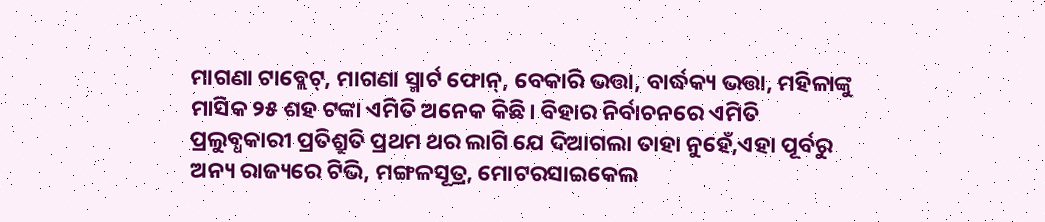ମାଗଣା ଟାବ୍ଲେଟ୍, ମାଗଣା ସ୍ମାର୍ଟ ଫୋନ୍, ବେକାରି ଭତ୍ତା, ବାର୍ଦ୍ଧକ୍ୟ ଭତ୍ତା, ମହିଳାଙ୍କୁ ମାସିକ ୨୫ ଶହ ଟଙ୍କା ଏମିତି ଅନେକ କିଛି। ବିହାର ନିର୍ବାଚନରେ ଏମିତି ପ୍ରଲୁବ୍ଧକାରୀ ପ୍ରତିଶ୍ରୁତି ପ୍ରଥମ ଥର ଲାଗି ଯେ ଦିଆଗଲା ତାହା ନୁହେଁ,ଏହା ପୂର୍ବରୁ ଅନ୍ୟ ରାଜ୍ୟରେ ଟିଭି, ମଙ୍ଗଳସୂତ୍ର, ମୋଟରସାଇକେଲ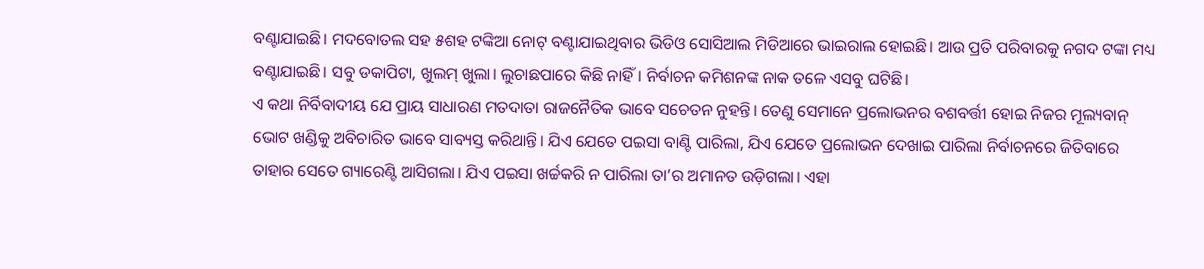ବଣ୍ଟାଯାଇଛି। ମଦବୋତଲ ସହ ୫ଶହ ଟଙ୍କିଆ ନୋଟ୍ ବଣ୍ଟାଯାଇଥିବାର ଭିଡିଓ ସୋସିଆଲ ମିଡିଆରେ ଭାଇରାଲ ହୋଇଛି। ଆଉ ପ୍ରତି ପରିବାରକୁ ନଗଦ ଟଙ୍କା ମଧ୍ୟ ବଣ୍ଟାଯାଇଛି। ସବୁ ଡକାପିଟା, ଖୁଲମ୍ ଖୁଲା। ଲୁଚାଛପାରେ କିଛି ନାହିଁ। ନିର୍ବାଚନ କମିଶନଙ୍କ ନାକ ତଳେ ଏସବୁ ଘଟିଛି।
ଏ କଥା ନିର୍ବିବାଦୀୟ ଯେ ପ୍ରାୟ ସାଧାରଣ ମତଦାତା ରାଜନୈତିକ ଭାବେ ସଚେତନ ନୁହନ୍ତି। ତେଣୁ ସେମାନେ ପ୍ରଲୋଭନର ବଶବର୍ତ୍ତୀ ହୋଇ ନିଜର ମୂଲ୍ୟବାନ୍ ଭୋଟ ଖଣ୍ଡିକୁ ଅବିଚାରିତ ଭାବେ ସାବ୍ୟସ୍ତ କରିଥାନ୍ତି। ଯିଏ ଯେତେ ପଇସା ବାଣ୍ଟି ପାରିଲା, ଯିଏ ଯେତେ ପ୍ରଲୋଭନ ଦେଖାଇ ପାରିଲା ନିର୍ବାଚନରେ ଜିତିବାରେ ତାହାର ସେତେ ଗ୍ୟାରେଣ୍ଟି ଆସିଗଲା। ଯିଏ ପଇସା ଖର୍ଚ୍ଚକରି ନ ପାରିଲା ତା’ର ଅମାନତ ଉଡ଼ିଗଲା। ଏହା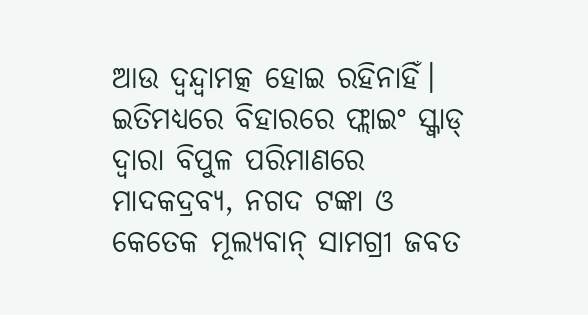ଆଉ ଦ୍ୱନ୍ଦ୍ୱାମତ୍କ ହୋଇ ରହିନାହିଁ।
ଇତିମଧ୍ୟରେ ବିହାରରେ ଫ୍ଲାଇଂ ସ୍କ୍ବାଡ୍ ଦ୍ୱାରା ବିପୁଳ ପରିମାଣରେ ମାଦକଦ୍ରବ୍ୟ, ନଗଦ ଟଙ୍କା ଓ କେତେକ ମୂଲ୍ୟବାନ୍ ସାମଗ୍ରୀ ଜବତ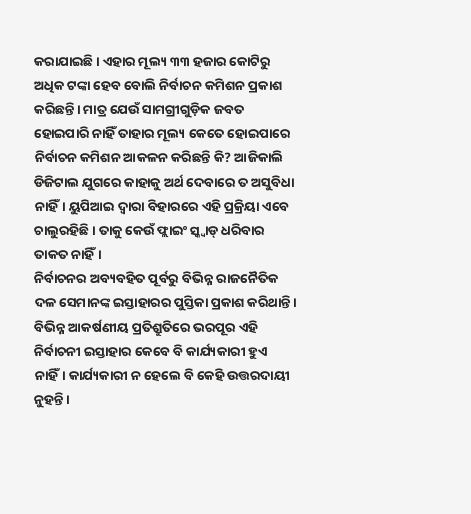କରାଯାଇଛି। ଏହାର ମୂଲ୍ୟ ୩୩ ହଜାର କୋଟିରୁ ଅଧିକ ଟଙ୍କା ହେବ ବୋଲି ନିର୍ବାଚନ କମିଶନ ପ୍ରକାଶ କରିଛନ୍ତି। ମାତ୍ର ଯେଉଁ ସାମଗ୍ରୀଗୁଡ଼ିକ ଜବତ ହୋଇପାରି ନାହିଁ ତାହାର ମୂଲ୍ୟ କେତେ ହୋଇପାରେ ନିର୍ବାଚନ କମିଶନ ଆକଳନ କରିଛନ୍ତି କି? ଆଜିକାଲି ଡିଜିଟାଲ ଯୁଗରେ କାହାକୁ ଅର୍ଥ ଦେବାରେ ତ ଅସୁବିଧା ନାହିଁ। ୟୁପିଆଇ ଦ୍ୱାରା ବିହାରରେ ଏହି ପ୍ରକ୍ରିୟା ଏବେ ଚାଲୁରହିଛି। ତାକୁ କେଉଁ ଫ୍ଲାଇଂ ସ୍କ୍ବାଡ୍ ଧରିବାର ତାକତ ନାହିଁ।
ନିର୍ବାଚନର ଅବ୍ୟବହିତ ପୂର୍ବରୁ ବିଭିନ୍ନ ରାଜନୈତିକ ଦଳ ସେମାନଙ୍କ ଇସ୍ତାହାରର ପୁସ୍ତିକା ପ୍ରକାଶ କରିଥାନ୍ତି। ବିଭିନ୍ନ ଆକର୍ଷଣୀୟ ପ୍ରତିଶ୍ରୁତିରେ ଭରପୂର ଏହି ନିର୍ବାଚନୀ ଇସ୍ତାହାର କେବେ ବି କାର୍ଯ୍ୟକାରୀ ହୁଏ ନାହିଁ। କାର୍ଯ୍ୟକାରୀ ନ ହେଲେ ବି କେହି ଉତ୍ତରଦାୟୀ ନୁହନ୍ତି।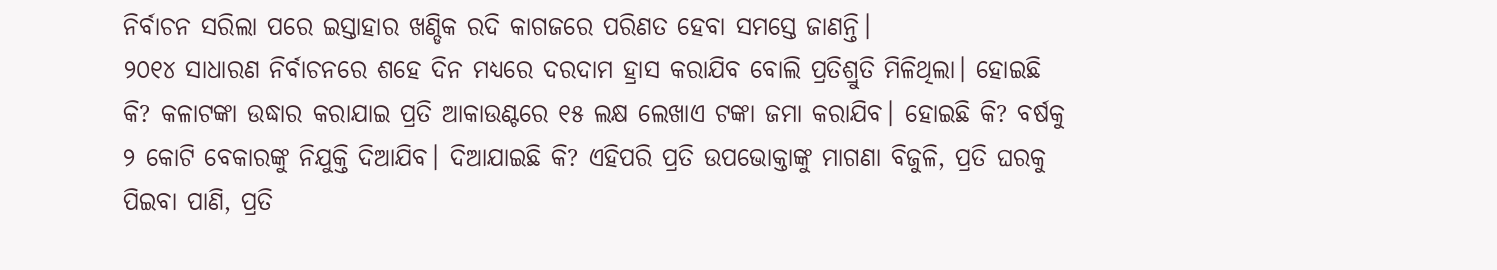ନିର୍ବାଚନ ସରିଲା ପରେ ଇସ୍ତାହାର ଖଣ୍ଡିକ ରଦି କାଗଜରେ ପରିଣତ ହେବା ସମସ୍ତେ ଜାଣନ୍ତି।
୨୦୧୪ ସାଧାରଣ ନିର୍ବାଚନରେ ଶହେ ଦିନ ମଧ୍ୟରେ ଦରଦାମ ହ୍ରାସ କରାଯିବ ବୋଲି ପ୍ରତିଶ୍ରୁତି ମିଳିଥିଲା। ହୋଇଛି କି? କଳାଟଙ୍କା ଉଦ୍ଧାର କରାଯାଇ ପ୍ରତି ଆକାଉଣ୍ଟରେ ୧୫ ଲକ୍ଷ ଲେଖାଏ ଟଙ୍କା ଜମା କରାଯିବ। ହୋଇଛି କି? ବର୍ଷକୁ ୨ କୋଟି ବେକାରଙ୍କୁ ନିଯୁକ୍ତି ଦିଆଯିବ। ଦିଆଯାଇଛି କି? ଏହିପରି ପ୍ରତି ଉପଭୋକ୍ତାଙ୍କୁ ମାଗଣା ବିଜୁଳି, ପ୍ରତି ଘରକୁ ପିଇବା ପାଣି, ପ୍ରତି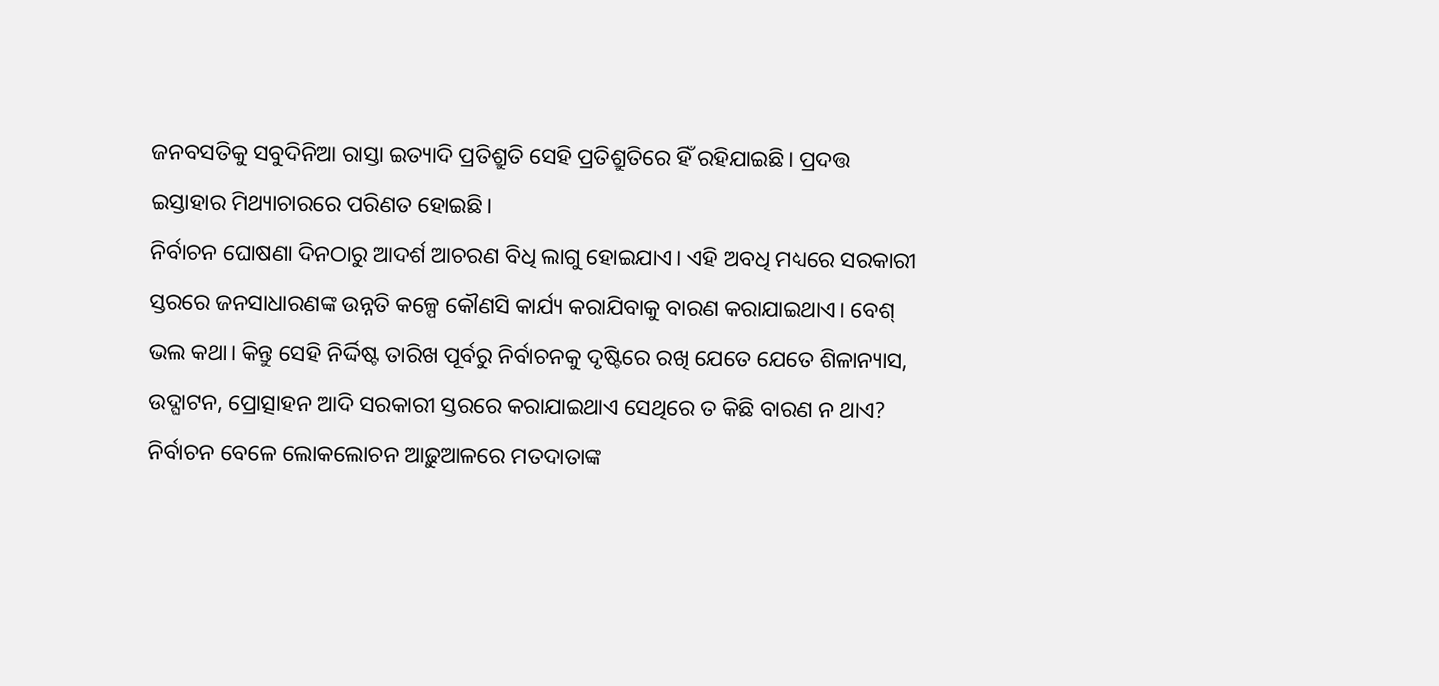ଜନବସତିକୁ ସବୁଦିନିଆ ରାସ୍ତା ଇତ୍ୟାଦି ପ୍ରତିଶ୍ରୁତି ସେହି ପ୍ରତିଶ୍ରୁତିରେ ହିଁ ରହିଯାଇଛି। ପ୍ରଦତ୍ତ ଇସ୍ତାହାର ମିଥ୍ୟାଚାରରେ ପରିଣତ ହୋଇଛି।
ନିର୍ବାଚନ ଘୋଷଣା ଦିନଠାରୁ ଆଦର୍ଶ ଆଚରଣ ବିଧି ଲାଗୁ ହୋଇଯାଏ। ଏହି ଅବଧି ମଧ୍ୟରେ ସରକାରୀ ସ୍ତରରେ ଜନସାଧାରଣଙ୍କ ଉନ୍ନତି କଳ୍ପେ କୌଣସି କାର୍ଯ୍ୟ କରାଯିବାକୁ ବାରଣ କରାଯାଇଥାଏ। ବେଶ୍ ଭଲ କଥା। କିନ୍ତୁ ସେହି ନିର୍ଦ୍ଦିଷ୍ଟ ତାରିଖ ପୂର୍ବରୁ ନିର୍ବାଚନକୁ ଦୃଷ୍ଟିରେ ରଖି ଯେତେ ଯେତେ ଶିଳାନ୍ୟାସ, ଉଦ୍ଘାଟନ, ପ୍ରୋତ୍ସାହନ ଆଦି ସରକାରୀ ସ୍ତରରେ କରାଯାଇଥାଏ ସେଥିରେ ତ କିଛି ବାରଣ ନ ଥାଏ? ନିର୍ବାଚନ ବେଳେ ଲୋକଲୋଚନ ଆଢ଼ୁଆଳରେ ମତଦାତାଙ୍କ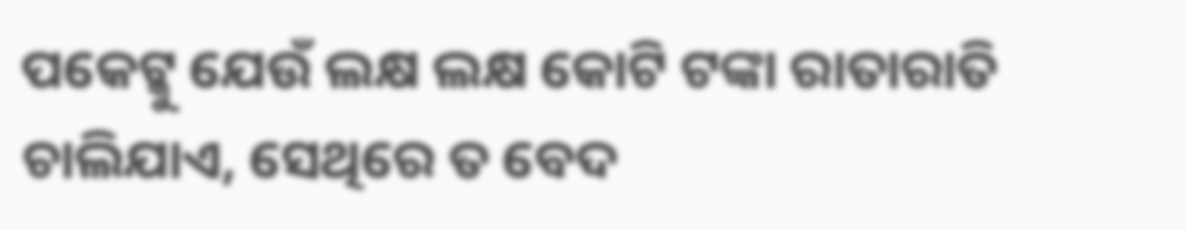ପକେଟ୍କୁ ଯେଉଁ ଲକ୍ଷ ଲକ୍ଷ କୋଟି ଟଙ୍କା ରାତାରାତି ଚାଲିଯାଏ, ସେଥିରେ ତ ବେଦ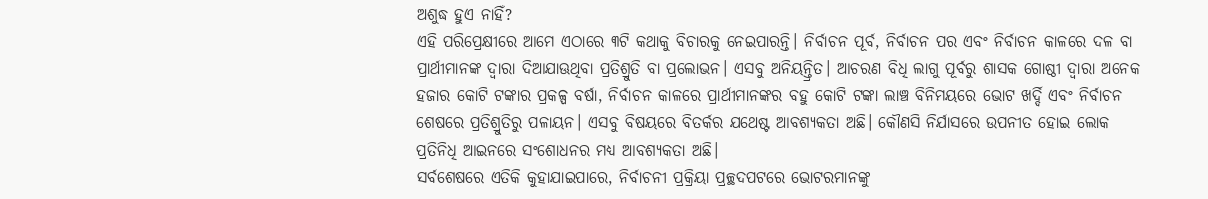ଅଶୁଦ୍ଧ ହୁଏ ନାହିଁ?
ଏହି ପରିପ୍ରେକ୍ଷୀରେ ଆମେ ଏଠାରେ ୩ଟି କଥାକୁ ବିଚାରକୁ ନେଇପାରନ୍ତି। ନିର୍ବାଚନ ପୂର୍ବ, ନିର୍ବାଚନ ପର ଏବଂ ନିର୍ବାଚନ କାଳରେ ଦଳ ବା ପ୍ରାର୍ଥୀମାନଙ୍କ ଦ୍ୱାରା ଦିଆଯାଊଥିବା ପ୍ରତିଶ୍ରୁତି ବା ପ୍ରଲୋଭନ। ଏସବୁ ଅନିୟନ୍ତ୍ରିତ। ଆଚରଣ ବିଧି ଲାଗୁ ପୂର୍ବରୁ ଶାସକ ଗୋଷ୍ଠୀ ଦ୍ୱାରା ଅନେକ ହଜାର କୋଟି ଟଙ୍କାର ପ୍ରକଳ୍ପ ବର୍ଷା, ନିର୍ବାଚନ କାଳରେ ପ୍ରାର୍ଥୀମାନଙ୍କର ବହୁ କୋଟି ଟଙ୍କା ଲାଞ୍ଚ ବିନିମୟରେ ଭୋଟ ଖର୍ଦ୍ଦି ଏବଂ ନିର୍ବାଚନ ଶେଷରେ ପ୍ରତିଶ୍ରୁତିରୁ ପଳାୟନ। ଏସବୁ ବିଷୟରେ ବିତର୍କର ଯଥେଷ୍ଟ ଆବଶ୍ୟକତା ଅଛି। କୌଣସି ନିର୍ଯାସରେ ଉପନୀତ ହୋଇ ଲୋକ ପ୍ରତିନିଧି ଆଇନରେ ସଂଶୋଧନର ମଧ୍ୟ ଆବଶ୍ୟକତା ଅଛି।
ସର୍ବଶେଷରେ ଏତିକି କୁହାଯାଇପାରେ, ନିର୍ବାଚନୀ ପ୍ରକ୍ରିୟା ପ୍ରଚ୍ଛଦପଟରେ ଭୋଟରମାନଙ୍କୁ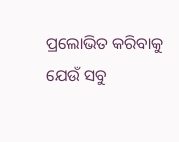ପ୍ରଲୋଭିତ କରିବାକୁ ଯେଉଁ ସବୁ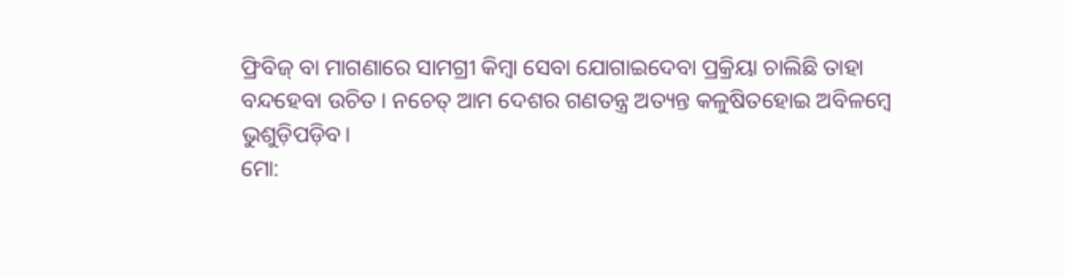ଫ୍ରିବିଜ୍ ବା ମାଗଣାରେ ସାମଗ୍ରୀ କିମ୍ବା ସେବା ଯୋଗାଇଦେବା ପ୍ରକ୍ରିୟା ଚାଲିଛି ତାହା ବନ୍ଦହେବା ଉଚିତ। ନଚେତ୍ ଆମ ଦେଶର ଗଣତନ୍ତ୍ର ଅତ୍ୟନ୍ତ କଳୁଷିତହୋଇ ଅବିଳମ୍ବେ ଭୁଶୁଡ଼ିପଡ଼ିବ।
ମୋ: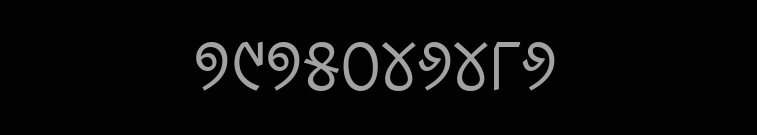୭୯୭୫୦୪୬୪୮୬